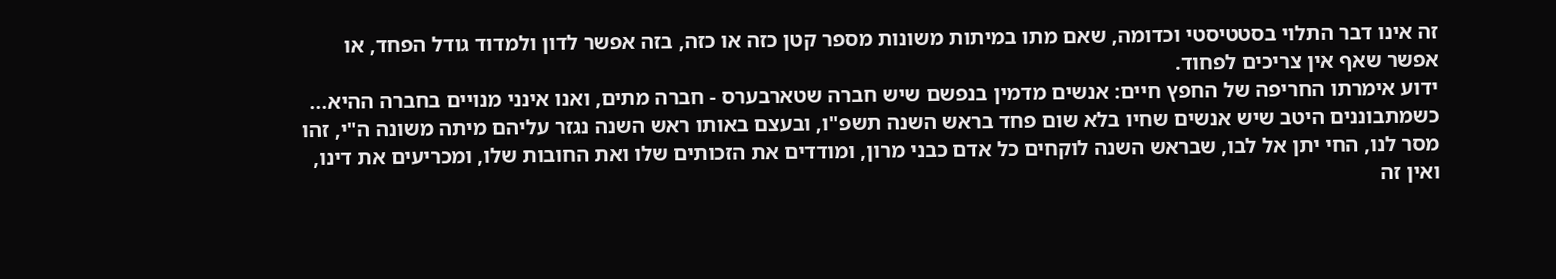זה אינו דבר התלוי בסטטיסטי וכדומה, שאם מתו במיתות משונות מספר קטן כזה או כזה, בזה אפשר לדון ולמדוד גודל הפחד, או אפשר שאף אין צריכים לפחוד.
ידוע אימרתו החריפה של החפץ חיים: אנשים מדמין בנפשם שיש חברה שטארבערס - חברה מתים, ואנו אינני מנויים בחברה ההיא...
כשמתבוננים היטב שיש אנשים שחיו בלא שום פחד בראש השנה תשפ"ו, ובעצם באותו ראש השנה נגזר עליהם מיתה משונה ה"י, זהו מסר לנו, החי יתן אל לבו, שבראש השנה לוקחים כל אדם כבני מרון, ומודדים את הזכותים שלו ואת החובות שלו, ומכריעים את דינו, ואין זה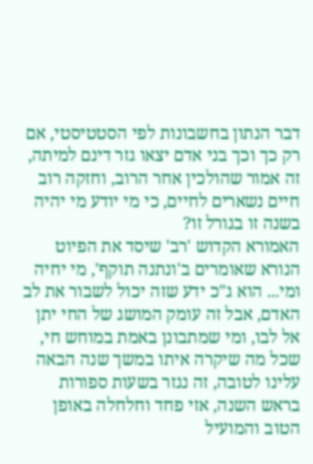דבר הנתון בחשבונות לפי הסטטיסטי, אם רק כך וכך בני אדם יצאו גזר דינם למיתה, זה אמור שהולכין אחר הרוב, וחזקה רוב חיים נשארים לחיים, כי מי יודע מי יהיה בשנה זו בגורל זו?
האמורא הקדוש 'רב' שיסד את הפיוט הנורא שאומרים ב'ונתנה תוקף', מי יחיה ומי... הוא ג"כ ידע שזה יכול לשבור את לב האדם, אבל זה עומק המושג של החי יתן אל לבו, ומי שמתבונן באמת במוחש חי, שכל מה שיקרה איתו במשך שנה הבאה עלינו לטובה, זה נגזר בשעות ספורות בראש השנה, אזי פחד וחלחלה באופן הטוב והמועיל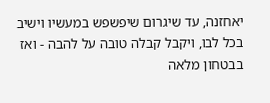יאחזנה, עד שיגרום שיפשפש במעשיו וישיב בכל לבו, ויקבל קבלה טובה על להבה - ואז בבטחון מלאה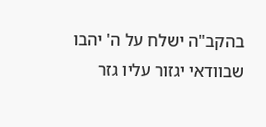בהקב"ה ישלח על ה' יהבו שבוודאי יגזור עליו גזר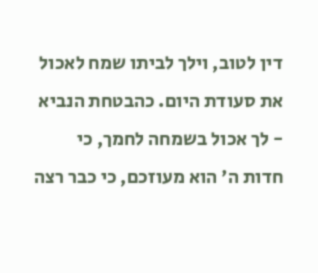דין לטוב, וילך לביתו שמח לאכול את סעודת היום. כהבטחת הנביא - לך אכול בשמחה לחמך, כי חדות ה' הוא מעוזכם, כי כבר רצה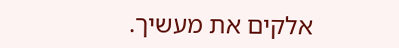אלקים את מעשיך.